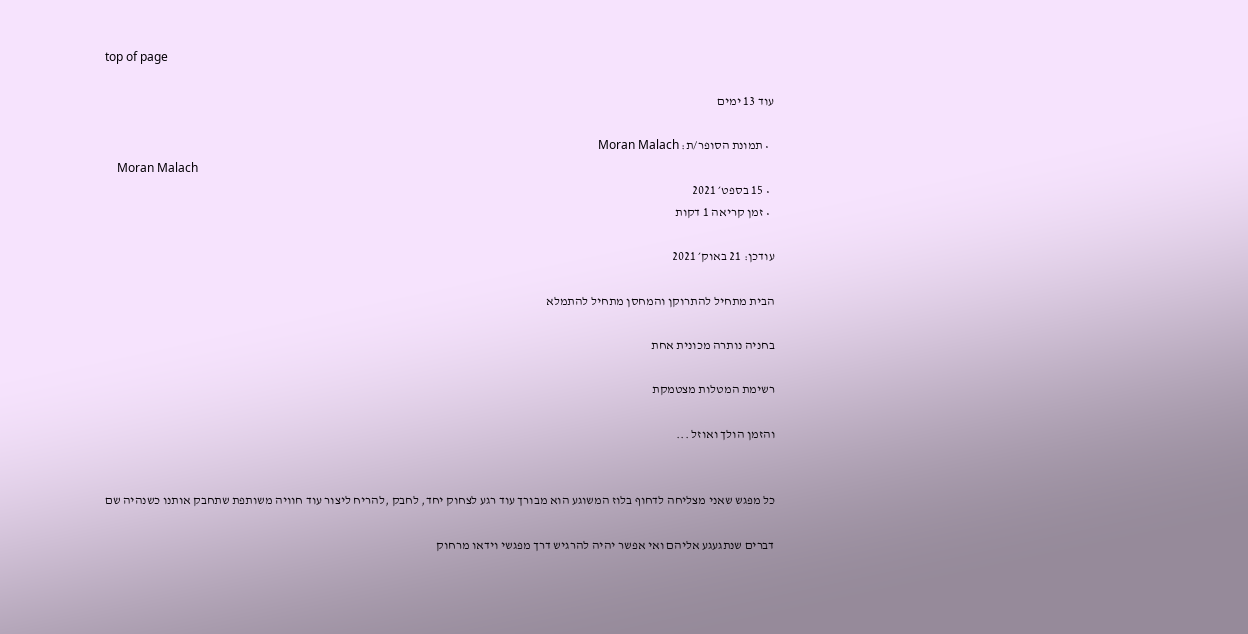top of page

עוד 13 ימים

  • תמונת הסופר/ת: Moran Malach
    Moran Malach
  • 15 בספט׳ 2021
  • זמן קריאה 1 דקות

עודכן: 21 באוק׳ 2021

הבית מתחיל להתרוקן והמחסן מתחיל להתמלא

בחניה נותרה מכונית אחת

רשימת המטלות מצטמקת

והזמן הולך ואוזל ...


כל מפגש שאני מצליחה לדחוף בלוז המשוגע הוא מבורך עוד רגע לצחוק יחד, לחבק ,להריח ליצור עוד חוויה משותפת שתחבק אותנו כשנהיה שם

דברים שנתגעגע אליהם ואי אפשר יהיה להרגיש דרך מפגשי וידאו מרחוק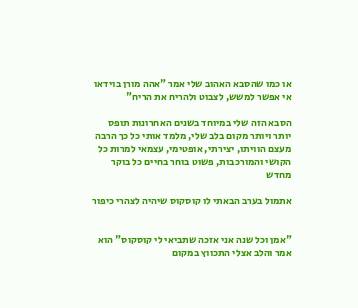או כמו שהסבא האהוב שלי אמר "אהה מורן בוידאו אי אפשר למשש, לצבוט ולהריח את הריח"

הסבא הזה שלי במיוחד בשנים האחרונות תופס יותר ויותר מקום בלב שלי, מלמד אותי כל כך הרבה מעצם הוויתו, יצירתי, אופטימי, עצמאי למרות כל הקושי והמורכבות, פשוט בוחר בחיים כל בוקר מחדש

אתמול בערב הבאתי לו קוסקוס שיהיה לצהרי כיפור


"אמן וכל שנה אני אזכה שתביאי לי קוסקוס" הוא אמר והלב אצלי התכווץ במקום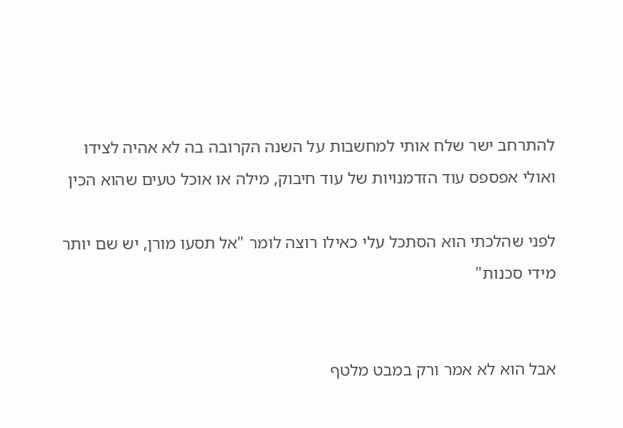להתרחב ישר שלח אותי למחשבות על השנה הקרובה בה לא אהיה לצידו ואולי אפספס עוד הזדמנויות של עוד חיבוק, מילה או אוכל טעים שהוא הכין

לפני שהלכתי הוא הסתכל עלי כאילו רוצה לומר "אל תסעו מורן, יש שם יותר מידי סכנות"


אבל הוא לא אמר ורק במבט מלטף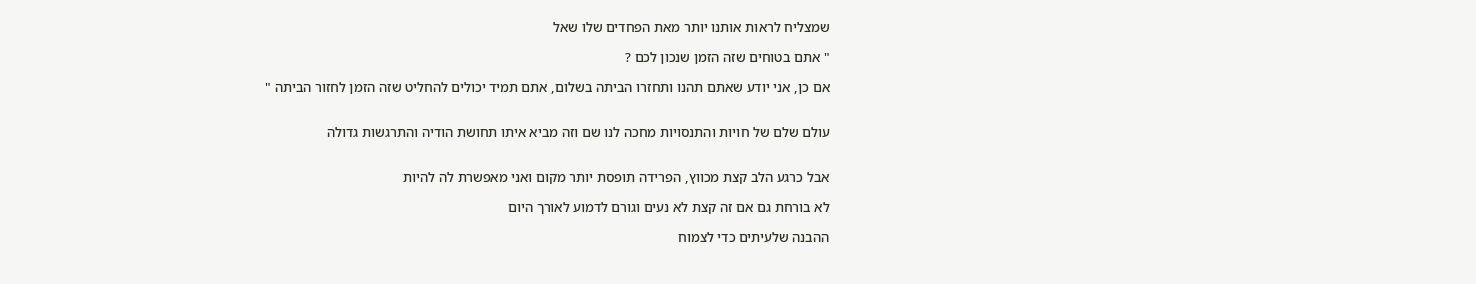שמצליח לראות אותנו יותר מאת הפחדים שלו שאל

" אתם בטוחים שזה הזמן שנכון לכם ?

אם כן, אני יודע שאתם תהנו ותחזרו הביתה בשלום, אתם תמיד יכולים להחליט שזה הזמן לחזור הביתה "


עולם שלם של חויות והתנסויות מחכה לנו שם וזה מביא איתו תחושת הודיה והתרגשות גדולה


אבל כרגע הלב קצת מכווץ, הפרידה תופסת יותר מקום ואני מאפשרת לה להיות

לא בורחת גם אם זה קצת לא נעים וגורם לדמוע לאורך היום

ההבנה שלעיתים כדי לצמוח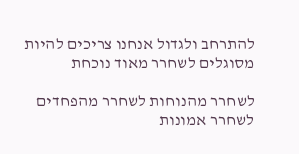להתרחב ולגדול אנחנו צריכים להיות מסוגלים לשחרר מאוד נוכחת

לשחרר מהנוחות לשחרר מהפחדים לשחרר אמונות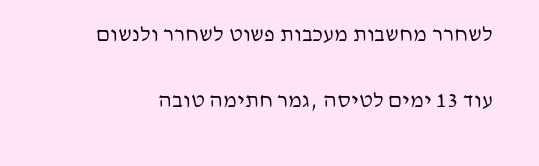לשחרר מחשבות מעכבות פשוט לשחרר ולנשום

עוד 13 ימים לטיסה ,גמר חתימה טובה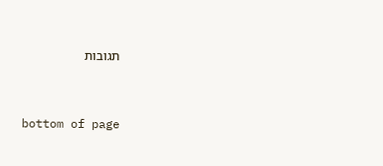תגובות


bottom of page